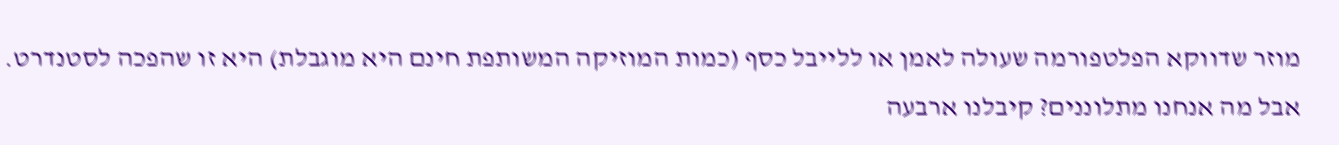מוזר שדווקא הפלטפורמה שעולה לאמן או ללייבל כסף (כמות המוזיקה המשותפת חינם היא מוגבלת) היא זו שהפכה לסטנדרט. אבל מה אנחנו מתלוננים? קיבלנו ארבעה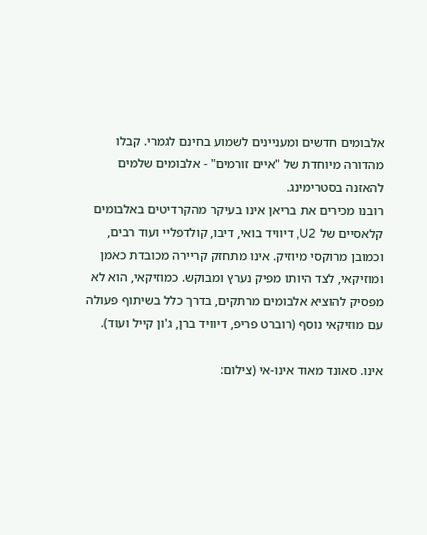אלבומים חדשים ומעניינים לשמוע בחינם לגמרי. קבלו מהדורה מיוחדת של "איים זורמים" - אלבומים שלמים להאזנה בסטרימינג.
רובנו מכירים את בריאן אינו בעיקר מהקרדיטים באלבומים קלאסיים של U2, דיוויד בואי, דיבו, קולדפליי ועוד רבים, וכמובן מרוקסי מיוזיק. אינו מתחזק קריירה מכובדת כאמן ומוזיקאי, לצד היותו מפיק נערץ ומבוקש. כמוזיקאי, הוא לא מפסיק להוציא אלבומים מרתקים, בדרך כלל בשיתוף פעולה עם מוזיקאי נוסף (רוברט פריפ, דיוויד ברן, ג'ון קייל ועוד).

אינו. סאונד מאוד אינו-אי (צילום: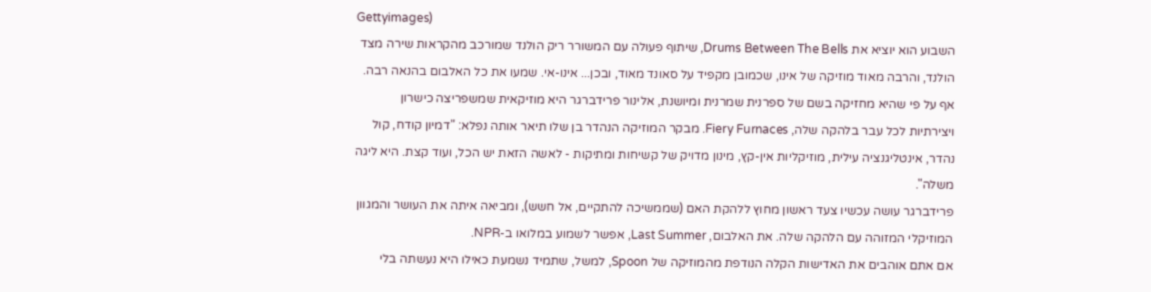Gettyimages)
השבוע הוא יוציא את Drums Between The Bells, שיתוף פעולה עם המשורר ריק הולנד שמורכב מהקראות שירה מצד הולנד, והרבה מאוד מוזיקה של אינו, שכמובן מקפיד על סאונד מאוד, ובכן... אינו-אי. שמעו את כל האלבום בהנאה רבה.
אף על פי שהיא מחזיקה בשם של ספרנית שמרנית ומיושנת, אלינור פרידברגר היא מוזיקאית שמשפריצה כישרון ויצירתיות לכל עבר בלהקה שלה, Fiery Furnaces. מבקר המוזיקה הנהדר בן שלו תיאר אותה נפלא: "דמיון קודח, קול נהדר, אינטליגנציה עילית, מוזיקליות אין-קץ, מינון מדויק של קשיחות ומתיקות - לאשה הזאת יש הכל, ועוד קצת. היא ליגה משלה".
פרידברגר עושה עכשיו צעד ראשון מחוץ ללהקת האם (שממשיכה להתקיים, אל חשש), ומביאה איתה את העושר והמגוון המוזיקלי המזוהה עם הלהקה שלה. את האלבום, Last Summer, אפשר לשמוע במלואו ב-NPR.
אם אתם אוהבים את האדישות הקלה הנודפת מהמוזיקה של Spoon, למשל, שתמיד נשמעת כאילו היא נעשתה בלי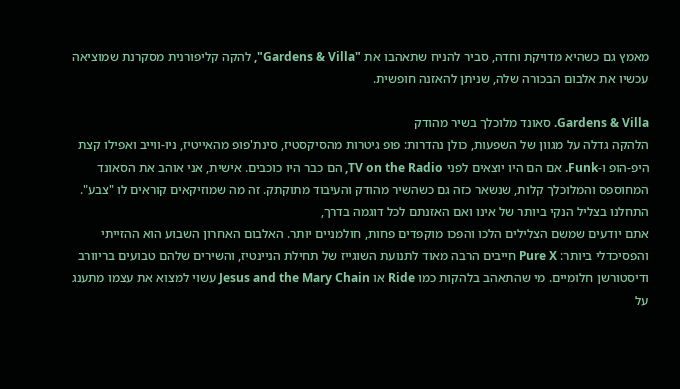מאמץ גם כשהיא מדויקת וחדה, סביר להניח שתאהבו את "Gardens & Villa", להקה קליפורנית מסקרנת שמוציאה עכשיו את אלבום הבכורה שלה, שניתן להאזנה חופשית.

Gardens & Villa. סאונד מלוכלך בשיר מהודק
הלהקה גדלה על מגוון של השפעות, כולן נהדרות: פופ גיטרות מהסיקסטיז, סינת'פופ מהאייטיז, ניו-ווייב ואפילו קצת היפ-הופ ו-Funk. אם הם היו יוצאים לפני TV on the Radio, הם כבר היו כוכבים. אישית, אני אוהב את הסאונד המחוספס והמלוכלך קלות, שנשאר כזה גם כשהשיר מהודק והעיבוד מתוקתק. זה מה שמוזיקאים קוראים לו "צבע".
התחלנו בצליל הנקי ביותר של אינו ואם האזנתם לכל דוגמה בדרך,
אתם יודעים שמשם הצלילים הלכו והפכו מוקפדים פחות, חולמניים יותר. האלבום האחרון השבוע הוא ההזייתי והפסיכדלי ביותר: Pure X חייבים הרבה מאוד לתנועת השוגייז של תחילת הניינטיז, והשירים שלהם טבועים בריוורב ודיסטורשן חלומיים. מי שהתאהב בלהקות כמו Ride או Jesus and the Mary Chain עשוי למצוא את עצמו מתענג על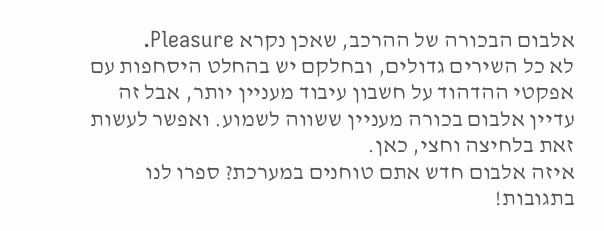אלבום הבכורה של ההרכב, שאכן נקרא Pleasure.
לא כל השירים גדולים, ובחלקם יש בהחלט היסחפות עם אפקטי ההדהוד על חשבון עיבוד מעניין יותר, אבל זה עדיין אלבום בכורה מעניין ששווה לשמוע. ואפשר לעשות זאת בלחיצה וחצי, כאן.
איזה אלבום חדש אתם טוחנים במערכת? ספרו לנו בתגובות!